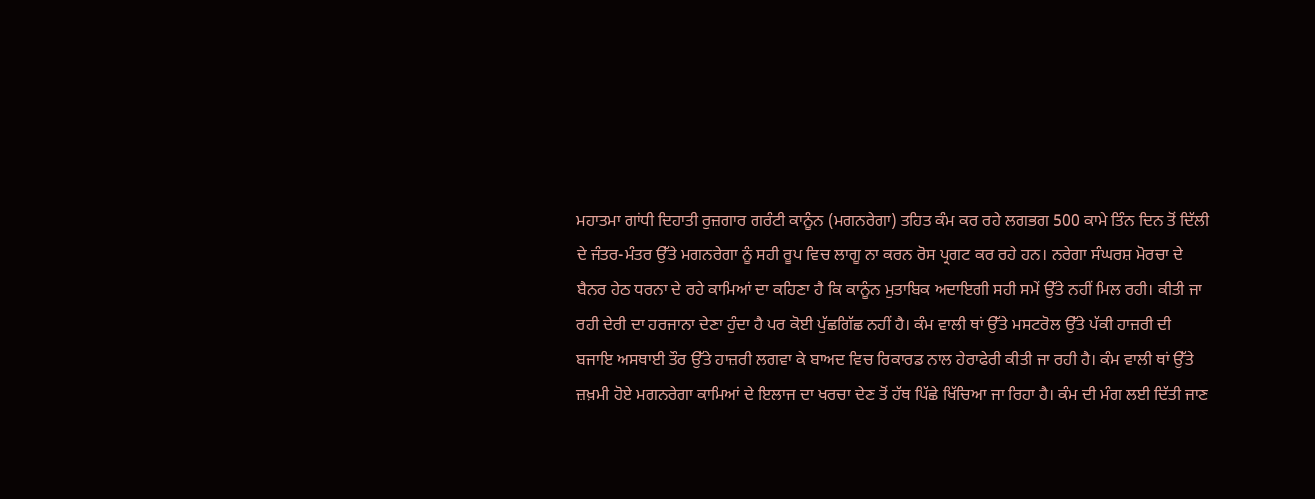ਮਹਾਤਮਾ ਗਾਂਧੀ ਦਿਹਾਤੀ ਰੁਜ਼ਗਾਰ ਗਰੰਟੀ ਕਾਨੂੰਨ (ਮਗਨਰੇਗਾ) ਤਹਿਤ ਕੰਮ ਕਰ ਰਹੇ ਲਗਭਗ 500 ਕਾਮੇ ਤਿੰਨ ਦਿਨ ਤੋਂ ਦਿੱਲੀ ਦੇ ਜੰਤਰ-ਮੰਤਰ ਉੱਤੇ ਮਗਨਰੇਗਾ ਨੂੰ ਸਹੀ ਰੂਪ ਵਿਚ ਲਾਗੂ ਨਾ ਕਰਨ ਰੋਸ ਪ੍ਰਗਟ ਕਰ ਰਹੇ ਹਨ। ਨਰੇਗਾ ਸੰਘਰਸ਼ ਮੋਰਚਾ ਦੇ ਬੈਨਰ ਹੇਠ ਧਰਨਾ ਦੇ ਰਹੇ ਕਾਮਿਆਂ ਦਾ ਕਹਿਣਾ ਹੈ ਕਿ ਕਾਨੂੰਨ ਮੁਤਾਬਿਕ ਅਦਾਇਗੀ ਸਹੀ ਸਮੇਂ ਉੱਤੇ ਨਹੀਂ ਮਿਲ ਰਹੀ। ਕੀਤੀ ਜਾ ਰਹੀ ਦੇਰੀ ਦਾ ਹਰਜਾਨਾ ਦੇਣਾ ਹੁੰਦਾ ਹੈ ਪਰ ਕੋਈ ਪੁੱਛਗਿੱਛ ਨਹੀਂ ਹੈ। ਕੰਮ ਵਾਲੀ ਥਾਂ ਉੱਤੇ ਮਸਟਰੋਲ ਉੱਤੇ ਪੱਕੀ ਹਾਜ਼ਰੀ ਦੀ ਬਜਾਇ ਅਸਥਾਈ ਤੌਰ ਉੱਤੇ ਹਾਜ਼ਰੀ ਲਗਵਾ ਕੇ ਬਾਅਦ ਵਿਚ ਰਿਕਾਰਡ ਨਾਲ ਹੇਰਾਫੇਰੀ ਕੀਤੀ ਜਾ ਰਹੀ ਹੈ। ਕੰਮ ਵਾਲੀ ਥਾਂ ਉੱਤੇ ਜ਼ਖ਼ਮੀ ਹੋਏ ਮਗਨਰੇਗਾ ਕਾਮਿਆਂ ਦੇ ਇਲਾਜ ਦਾ ਖਰਚਾ ਦੇਣ ਤੋਂ ਹੱਥ ਪਿੱਛੇ ਖਿੱਚਿਆ ਜਾ ਰਿਹਾ ਹੈ। ਕੰਮ ਦੀ ਮੰਗ ਲਈ ਦਿੱਤੀ ਜਾਣ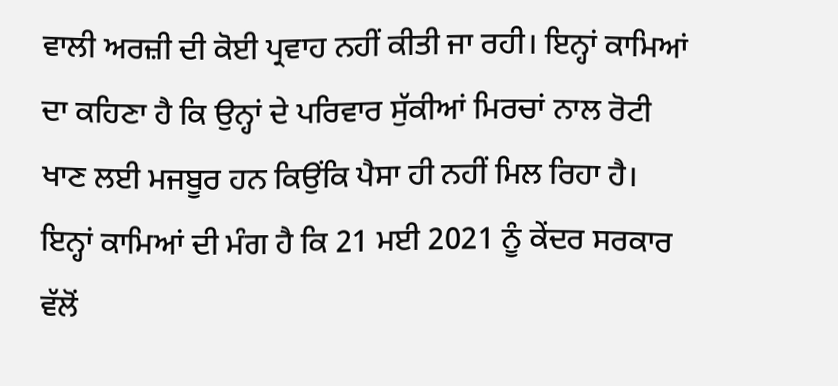ਵਾਲੀ ਅਰਜ਼ੀ ਦੀ ਕੋਈ ਪ੍ਰਵਾਹ ਨਹੀਂ ਕੀਤੀ ਜਾ ਰਹੀ। ਇਨ੍ਹਾਂ ਕਾਮਿਆਂ ਦਾ ਕਹਿਣਾ ਹੈ ਕਿ ਉਨ੍ਹਾਂ ਦੇ ਪਰਿਵਾਰ ਸੁੱਕੀਆਂ ਮਿਰਚਾਂ ਨਾਲ ਰੋਟੀ ਖਾਣ ਲਈ ਮਜਬੂਰ ਹਨ ਕਿਉਂਕਿ ਪੈਸਾ ਹੀ ਨਹੀਂ ਮਿਲ ਰਿਹਾ ਹੈ।
ਇਨ੍ਹਾਂ ਕਾਮਿਆਂ ਦੀ ਮੰਗ ਹੈ ਕਿ 21 ਮਈ 2021 ਨੂੰ ਕੇਂਦਰ ਸਰਕਾਰ ਵੱਲੋਂ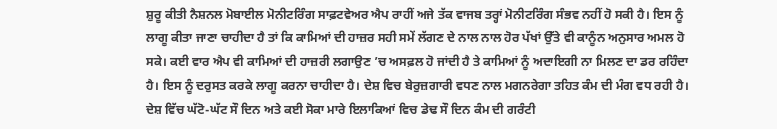ਸ਼ੁਰੂ ਕੀਤੀ ਨੈਸ਼ਨਲ ਮੋਬਾਈਲ ਮੋਨੀਟਰਿੰਗ ਸਾਫ਼ਟਵੇਅਰ ਐਪ ਰਾਹੀਂ ਅਜੇ ਤੱਕ ਵਾਜਬ ਤਰ੍ਹਾਂ ਮੋਨੀਟਰਿੰਗ ਸੰਭਵ ਨਹੀਂ ਹੋ ਸਕੀ ਹੈ। ਇਸ ਨੂੰ ਲਾਗੂ ਕੀਤਾ ਜਾਣਾ ਚਾਹੀਦਾ ਹੈ ਤਾਂ ਕਿ ਕਾਮਿਆਂ ਦੀ ਹਾਜ਼ਰ ਸਹੀ ਸਮੇਂ ਲੱਗਣ ਦੇ ਨਾਲ ਨਾਲ ਹੋਰ ਪੱਖਾਂ ਉੱਤੇ ਵੀ ਕਾਨੂੰਨ ਅਨੁਸਾਰ ਅਮਲ ਹੋ ਸਕੇ। ਕਈ ਵਾਰ ਐਪ ਵੀ ਕਾਮਿਆਂ ਦੀ ਹਾਜ਼ਰੀ ਲਗਾਉਣ ’ਚ ਅਸਫ਼ਲ ਹੋ ਜਾਂਦੀ ਹੈ ਤੇ ਕਾਮਿਆਂ ਨੂੰ ਅਦਾਇਗੀ ਨਾ ਮਿਲਣ ਦਾ ਡਰ ਰਹਿੰਦਾ ਹੈ। ਇਸ ਨੂੰ ਦਰੁਸਤ ਕਰਕੇ ਲਾਗੂ ਕਰਨਾ ਚਾਹੀਦਾ ਹੈ। ਦੇਸ਼ ਵਿਚ ਬੇਰੁਜ਼ਗਾਰੀ ਵਧਣ ਨਾਲ ਮਗਨਰੇਗਾ ਤਹਿਤ ਕੰਮ ਦੀ ਮੰਗ ਵਧ ਰਹੀ ਹੈ।
ਦੇਸ਼ ਵਿੱਚ ਘੱਟੋ-ਘੱਟ ਸੌ ਦਿਨ ਅਤੇ ਕਈ ਸੋਕਾ ਮਾਰੇ ਇਲਾਕਿਆਂ ਵਿਚ ਡੇਢ ਸੌ ਦਿਨ ਕੰਮ ਦੀ ਗਰੰਟੀ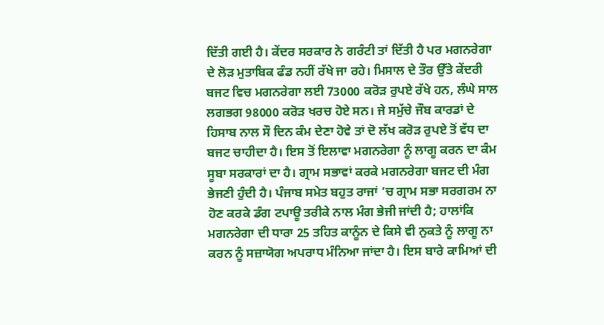ਦਿੱਤੀ ਗਈ ਹੈ। ਕੇਂਦਰ ਸਰਕਾਰ ਨੇ ਗਰੰਟੀ ਤਾਂ ਦਿੱਤੀ ਹੈ ਪਰ ਮਗਨਰੇਗਾ ਦੇ ਲੋੜ ਮੁਤਾਬਿਕ ਫੰਡ ਨਹੀਂ ਰੱਖੇ ਜਾ ਰਹੇ। ਮਿਸਾਲ ਦੇ ਤੌਰ ਉੱਤੇ ਕੇਂਦਰੀ ਬਜਟ ਵਿਚ ਮਗਨਰੇਗਾ ਲਈ 73000 ਕਰੋੜ ਰੁਪਏ ਰੱਖੇ ਹਨ, ਲੰਘੇ ਸਾਲ ਲਗਭਗ 98000 ਕਰੋੜ ਖਰਚ ਹੋਏ ਸਨ। ਜੇ ਸਮੁੱਚੇ ਜੌਬ ਕਾਰਡਾਂ ਦੇ ਹਿਸਾਬ ਨਾਲ ਸੌ ਦਿਨ ਕੰਮ ਦੇਣਾ ਹੋਵੇ ਤਾਂ ਦੋ ਲੱਖ ਕਰੋੜ ਰੁਪਏ ਤੋਂ ਵੱਧ ਦਾ ਬਜਟ ਚਾਹੀਦਾ ਹੈ। ਇਸ ਤੋਂ ਇਲਾਵਾ ਮਗਨਰੇਗਾ ਨੂੰ ਲਾਗੂ ਕਰਨ ਦਾ ਕੰਮ ਸੂਬਾ ਸਰਕਾਰਾਂ ਦਾ ਹੈ। ਗ੍ਰਾਮ ਸਭਾਵਾਂ ਕਰਕੇ ਮਗਨਰੇਗਾ ਬਜਟ ਦੀ ਮੰਗ ਭੇਜਣੀ ਹੁੰਦੀ ਹੈ। ਪੰਜਾਬ ਸਮੇਤ ਬਹੁਤ ਰਾਜਾਂ ’ਚ ਗ੍ਰਾਮ ਸਭਾ ਸਰਗਰਮ ਨਾ ਹੋਣ ਕਰਕੇ ਡੰਗ ਟਪਾਊ ਤਰੀਕੇ ਨਾਲ ਮੰਗ ਭੇਜੀ ਜਾਂਦੀ ਹੈ; ਹਾਲਾਂਕਿ ਮਗਨਰੇਗਾ ਦੀ ਧਾਰਾ 25 ਤਹਿਤ ਕਾਨੂੰਨ ਦੇ ਕਿਸੇ ਵੀ ਨੁਕਤੇ ਨੂੰ ਲਾਗੂ ਨਾ ਕਰਨ ਨੂੰ ਸਜ਼ਾਯੋਗ ਅਪਰਾਧ ਮੰਨਿਆ ਜਾਂਦਾ ਹੈ। ਇਸ ਬਾਰੇ ਕਾਮਿਆਂ ਦੀ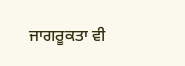ਜਾਗਰੂਕਤਾ ਵੀ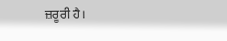ਜ਼ਰੂਰੀ ਹੈ।